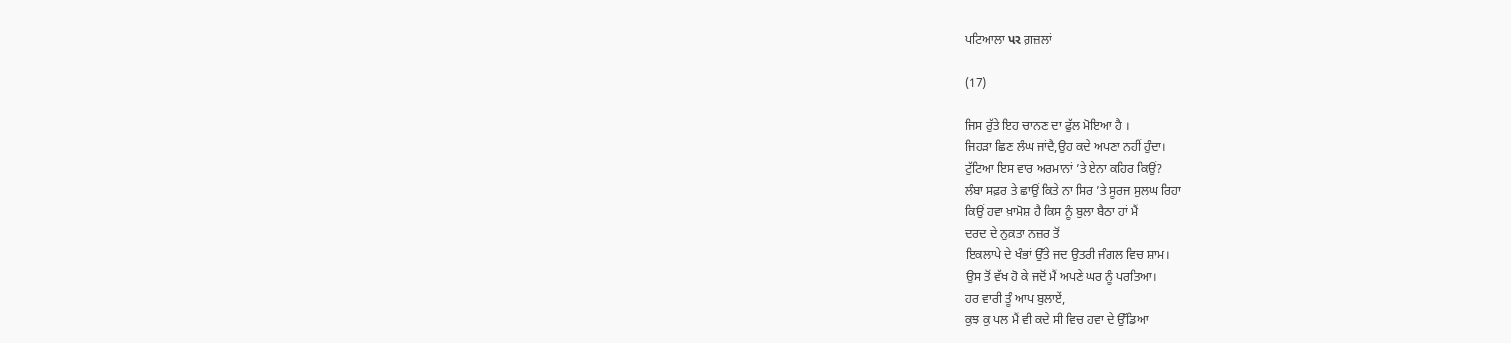ਪਟਿਆਲਾ પર ਗ਼ਜ਼ਲਾਂ

(17)

ਜਿਸ ਰੁੱਤੇ ਇਹ ਚਾਨਣ ਦਾ ਫੁੱਲ ਮੋਇਆ ਹੈ ।
ਜਿਹੜਾ ਛਿਣ ਲੰਘ ਜਾਂਦੈ,ਉਹ ਕਦੇ ਅਪਣਾ ਨਹੀਂ ਹੁੰਦਾ।
ਟੁੱਟਿਆ ਇਸ ਵਾਰ ਅਰਮਾਨਾਂ ’ਤੇ ਏਨਾ ਕਹਿਰ ਕਿਉਂ?
ਲੰਬਾ ਸਫ਼ਰ ਤੇ ਛਾਉਂ ਕਿਤੇ ਨਾ ਸਿਰ ’ਤੇ ਸੂਰਜ ਸੁਲਘ ਰਿਹਾ
ਕਿਉਂ ਹਵਾ ਖ਼ਾਮੋਸ਼ ਹੈ ਕਿਸ ਨੂੰ ਬੁਲਾ ਬੈਠਾ ਹਾਂ ਮੈਂ
ਦਰਦ ਦੇ ਨੁਕ਼ਤਾ ਨਜ਼ਰ ਤੋਂ
ਇਕਲਾਪੇ ਦੇ ਖੰਭਾਂ ਉੱਤੇ ਜਦ ਉਤਰੀ ਜੰਗਲ ਵਿਚ ਸ਼ਾਮ।
ਉਸ ਤੋਂ ਵੱਖ ਹੋ ਕੇ ਜਦੋਂ ਮੈਂ ਅਪਣੇ ਘਰ ਨੂੰ ਪਰਤਿਆ।
ਹਰ ਵਾਰੀ ਤੂੰ ਆਪ ਬੁਲਾਏਂ,
ਕੁਝ ਕੁ ਪਲ ਮੈਂ ਵੀ ਕਦੇ ਸੀ ਵਿਚ ਹਵਾ ਦੇ ਉੱਡਿਆ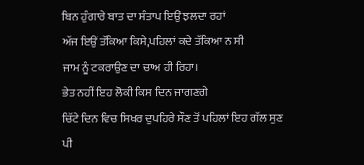ਬਿਨ ਹੁੰਗਾਰੇ ਬਾਤ ਦਾ ਸੰਤਾਪ ਇਉਂ ਝਲਦਾ ਰਹਾਂ
ਅੱਜ ਇਉਂ ਤੱਕਿਆ ਕਿਸੇ,ਪਹਿਲਾਂ ਕਦੇ ਤੱਕਿਆ ਨ ਸੀ
ਜਾਮ ਨੂੰ ਟਕਰਾਉਣ ਦਾ ਚਾਅ ਹੀ ਰਿਹਾ।
ਭੇਤ ਨਹੀਂ ਇਹ ਲੋਕੀ ਕਿਸ ਦਿਨ ਜਾਗਣਗੇ
ਚਿੱਟੇ ਦਿਨ ਵਿਚ ਸਿਖਰ ਦੁਪਹਿਰੇ ਸੌਣ ਤੋਂ ਪਹਿਲਾਂ ਇਹ ਗੱਲ ਸੁਣ
ਪੀ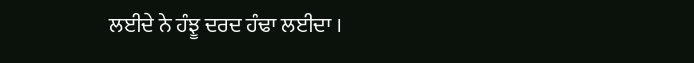ਲਈਦੇ ਨੇ ਹੰਝੂ ਦਰਦ ਹੰਢਾ ਲਈਦਾ ।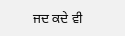ਜਦ ਕਦੇ ਵੀ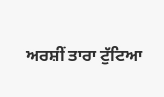ਅਰਸ਼ੀਂ ਤਾਰਾ ਟੁੱਟਿਆ